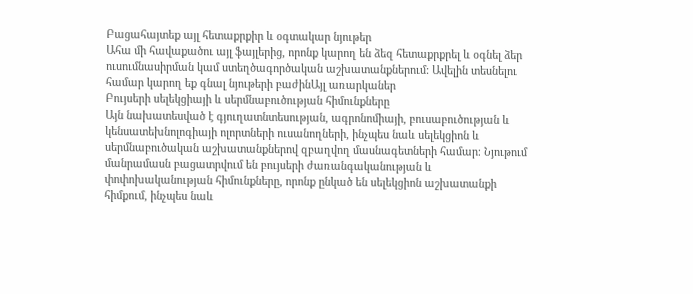Բացահայտեք այլ հետաքրքիր և օգտակար նյութեր
Ահա մի հավաքածու այլ ֆայլերից, որոնք կարող են ձեզ հետաքրքրել և օգնել ձեր ուսումնասիրման կամ ստեղծագործական աշխատանքներում: Ավելին տեսնելու համար կարող եք գնալ նյութերի բաժինԱյլ առարկաներ
Բույսերի սելեկցիայի և սերմնաբուծության հիմունքները
Այն նախատեսված է գյուղատնտեսության, ագրոնոմիայի, բուսաբուծության և կենսատեխնոլոգիայի ոլորտների ուսանողների, ինչպես նաև սելեկցիոն և սերմնաբուծական աշխատանքներով զբաղվող մասնագետների համար։ Նյութում մանրամասն բացատրվում են բույսերի ժառանգականության և փոփոխականության հիմունքները, որոնք ընկած են սելեկցիոն աշխատանքի հիմքում, ինչպես նաև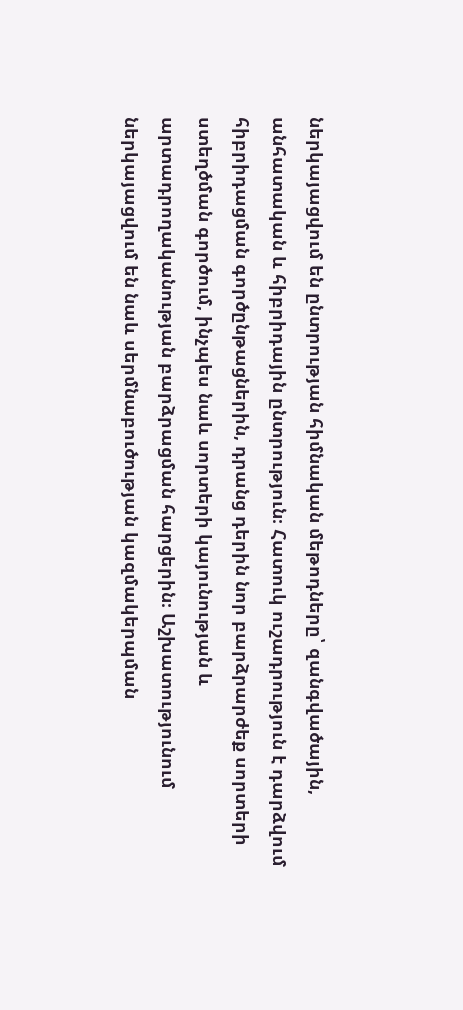ներկայացվում են ընտրության հիմնական մեթոդները՝ զանգվածային, անհատական և հիբրիդային ընտրություն։ Հատուկ ուշադրություն է դարձվում հիբրիդացման գործընթացներին, դրանց դերին նոր բարձրարժեք սորտերի ստեղծման գործում, ինչպես նաև սորտերի կայունության և արտադրողականության բարձրացման հարցերին։ Աշխատությունում ներկայացվում են նաև սերմնաբուծության կազմակերպման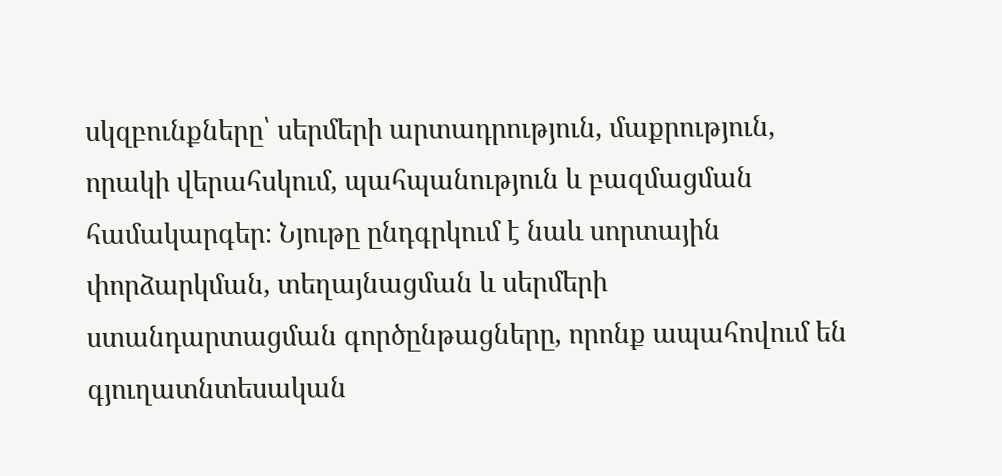սկզբունքները՝ սերմերի արտադրություն, մաքրություն, որակի վերահսկում, պահպանություն և բազմացման համակարգեր։ Նյութը ընդգրկում է նաև սորտային փորձարկման, տեղայնացման և սերմերի ստանդարտացման գործընթացները, որոնք ապահովում են գյուղատնտեսական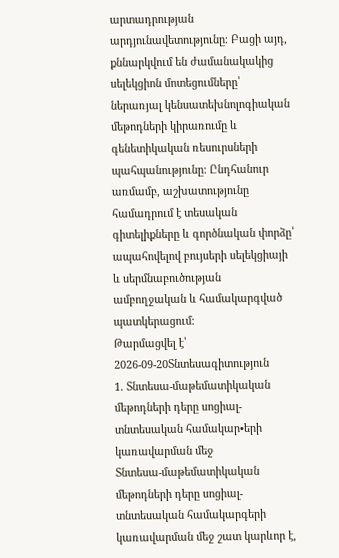արտադրության արդյունավետությունը։ Բացի այդ, քննարկվում են ժամանակակից սելեկցիոն մոտեցումները՝ ներառյալ կենսատեխնոլոգիական մեթոդների կիրառումը և գենետիկական ռեսուրսների պահպանությունը։ Ընդհանուր առմամբ, աշխատությունը համադրում է տեսական գիտելիքները և գործնական փորձը՝ ապահովելով բույսերի սելեկցիայի և սերմնաբուծության ամբողջական և համակարգված պատկերացում։
Թարմացվել է՝ 2026-09-20Տնտեսագիտություն
1. Տնտեսա-մաթեմատիկական մեթոդների դերը սոցիալ-տնտեսական համակար•երի կառավարման մեջ
Տնտեսա-մաթեմատիկական մեթոդների դերը սոցիալ-տնտեսական համակարգերի կառավարման մեջ շատ կարևոր է,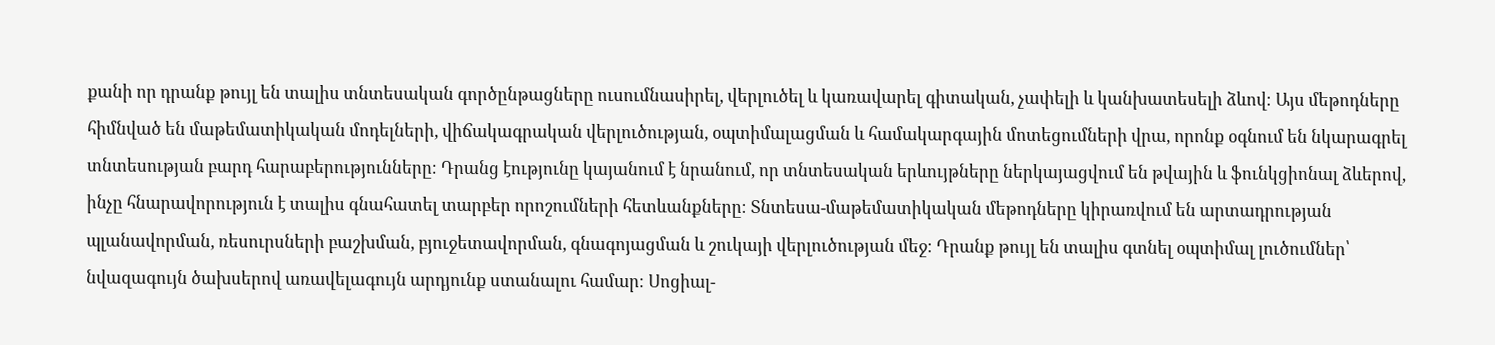քանի որ դրանք թույլ են տալիս տնտեսական գործընթացները ուսումնասիրել, վերլուծել և կառավարել գիտական, չափելի և կանխատեսելի ձևով։ Այս մեթոդները հիմնված են մաթեմատիկական մոդելների, վիճակագրական վերլուծության, օպտիմալացման և համակարգային մոտեցումների վրա, որոնք օգնում են նկարագրել տնտեսության բարդ հարաբերությունները։ Դրանց էությունը կայանում է նրանում, որ տնտեսական երևույթները ներկայացվում են թվային և ֆունկցիոնալ ձևերով, ինչը հնարավորություն է տալիս գնահատել տարբեր որոշումների հետևանքները։ Տնտեսա-մաթեմատիկական մեթոդները կիրառվում են արտադրության պլանավորման, ռեսուրսների բաշխման, բյուջետավորման, գնագոյացման և շուկայի վերլուծության մեջ։ Դրանք թույլ են տալիս գտնել օպտիմալ լուծումներ՝ նվազագույն ծախսերով առավելագույն արդյունք ստանալու համար։ Սոցիալ-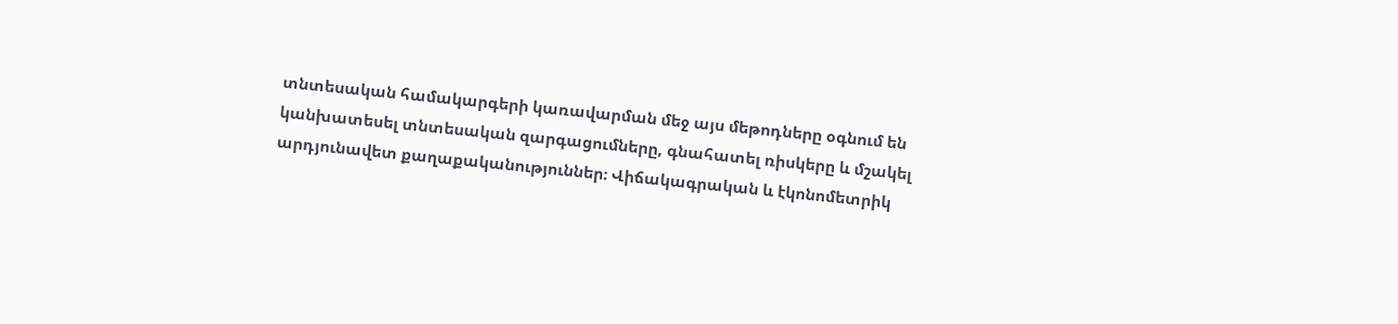տնտեսական համակարգերի կառավարման մեջ այս մեթոդները օգնում են կանխատեսել տնտեսական զարգացումները, գնահատել ռիսկերը և մշակել արդյունավետ քաղաքականություններ։ Վիճակագրական և էկոնոմետրիկ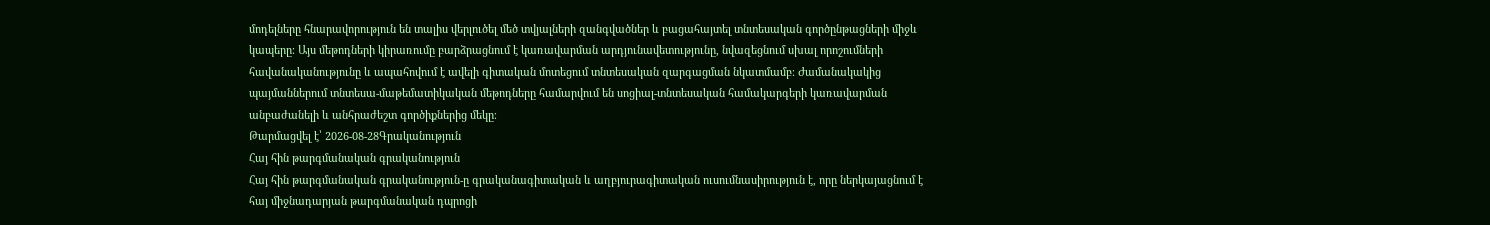մոդելները հնարավորություն են տալիս վերլուծել մեծ տվյալների զանգվածներ և բացահայտել տնտեսական գործընթացների միջև կապերը։ Այս մեթոդների կիրառումը բարձրացնում է կառավարման արդյունավետությունը, նվազեցնում սխալ որոշումների հավանականությունը և ապահովում է ավելի գիտական մոտեցում տնտեսական զարգացման նկատմամբ։ Ժամանակակից պայմաններում տնտեսա-մաթեմատիկական մեթոդները համարվում են սոցիալ-տնտեսական համակարգերի կառավարման անբաժանելի և անհրաժեշտ գործիքներից մեկը։
Թարմացվել է՝ 2026-08-28Գրականություն
Հայ հին թարգմանական գրականություն
Հայ հին թարգմանական գրականություն-ը գրականագիտական և աղբյուրագիտական ուսումնասիրություն է, որը ներկայացնում է հայ միջնադարյան թարգմանական դպրոցի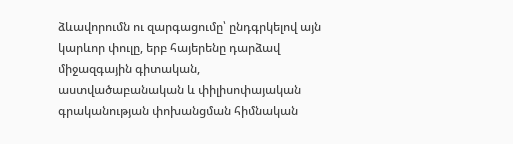ձևավորումն ու զարգացումը՝ ընդգրկելով այն կարևոր փուլը, երբ հայերենը դարձավ միջազգային գիտական, աստվածաբանական և փիլիսոփայական գրականության փոխանցման հիմնական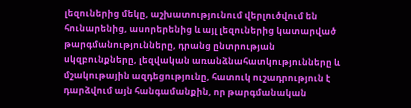լեզուներից մեկը, աշխատությունում վերլուծվում են հունարենից, ասորերենից և այլ լեզուներից կատարված թարգմանությունները, դրանց ընտրության սկզբունքները, լեզվական առանձնահատկությունները և մշակութային ազդեցությունը, հատուկ ուշադրություն է դարձվում այն հանգամանքին, որ թարգմանական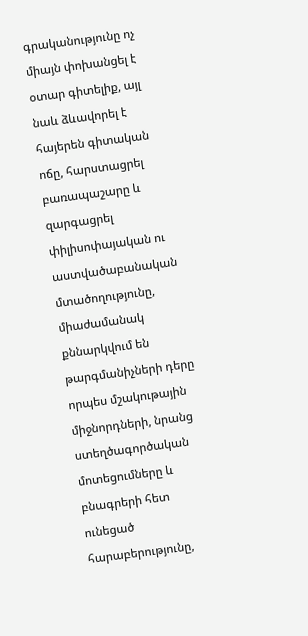գրականությունը ոչ միայն փոխանցել է օտար գիտելիք, այլ նաև ձևավորել է հայերեն գիտական ոճը, հարստացրել բառապաշարը և զարգացրել փիլիսոփայական ու աստվածաբանական մտածողությունը, միաժամանակ քննարկվում են թարգմանիչների դերը որպես մշակութային միջնորդների, նրանց ստեղծագործական մոտեցումները և բնագրերի հետ ունեցած հարաբերությունը,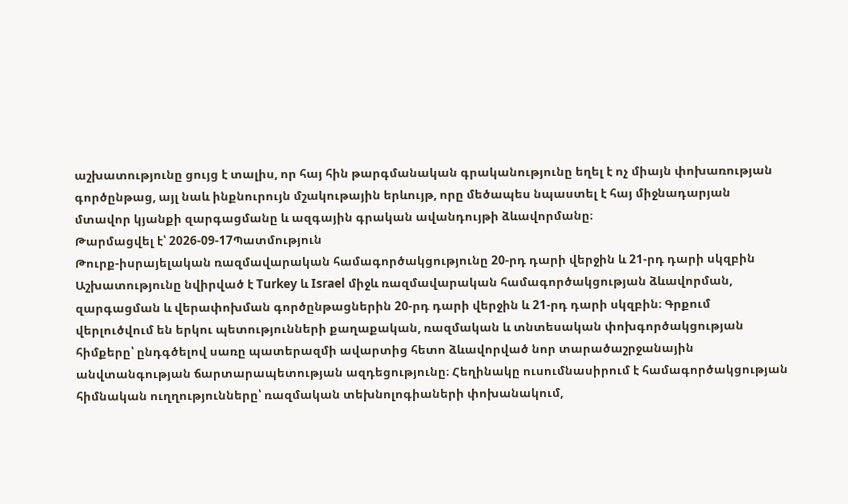աշխատությունը ցույց է տալիս, որ հայ հին թարգմանական գրականությունը եղել է ոչ միայն փոխառության գործընթաց, այլ նաև ինքնուրույն մշակութային երևույթ, որը մեծապես նպաստել է հայ միջնադարյան մտավոր կյանքի զարգացմանը և ազգային գրական ավանդույթի ձևավորմանը։
Թարմացվել է՝ 2026-09-17Պատմություն
Թուրք-իսրայելական ռազմավարական համագործակցությունը 20-րդ դարի վերջին և 21-րդ դարի սկզբին
Աշխատությունը նվիրված է Turkey և Israel միջև ռազմավարական համագործակցության ձևավորման, զարգացման և վերափոխման գործընթացներին 20-րդ դարի վերջին և 21-րդ դարի սկզբին։ Գրքում վերլուծվում են երկու պետությունների քաղաքական, ռազմական և տնտեսական փոխգործակցության հիմքերը՝ ընդգծելով սառը պատերազմի ավարտից հետո ձևավորված նոր տարածաշրջանային անվտանգության ճարտարապետության ազդեցությունը։ Հեղինակը ուսումնասիրում է համագործակցության հիմնական ուղղությունները՝ ռազմական տեխնոլոգիաների փոխանակում,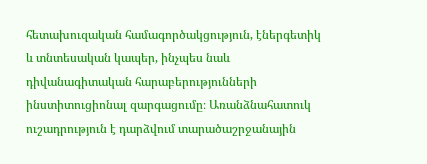հետախուզական համագործակցություն, էներգետիկ և տնտեսական կապեր, ինչպես նաև դիվանագիտական հարաբերությունների ինստիտուցիոնալ զարգացումը։ Առանձնահատուկ ուշադրություն է դարձվում տարածաշրջանային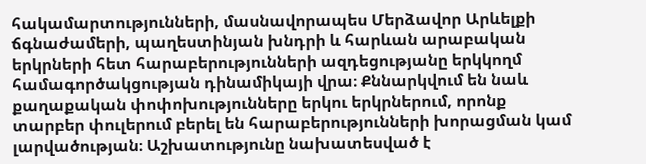հակամարտությունների, մասնավորապես Մերձավոր Արևելքի ճգնաժամերի, պաղեստինյան խնդրի և հարևան արաբական երկրների հետ հարաբերությունների ազդեցությանը երկկողմ համագործակցության դինամիկայի վրա։ Քննարկվում են նաև քաղաքական փոփոխությունները երկու երկրներում, որոնք տարբեր փուլերում բերել են հարաբերությունների խորացման կամ լարվածության։ Աշխատությունը նախատեսված է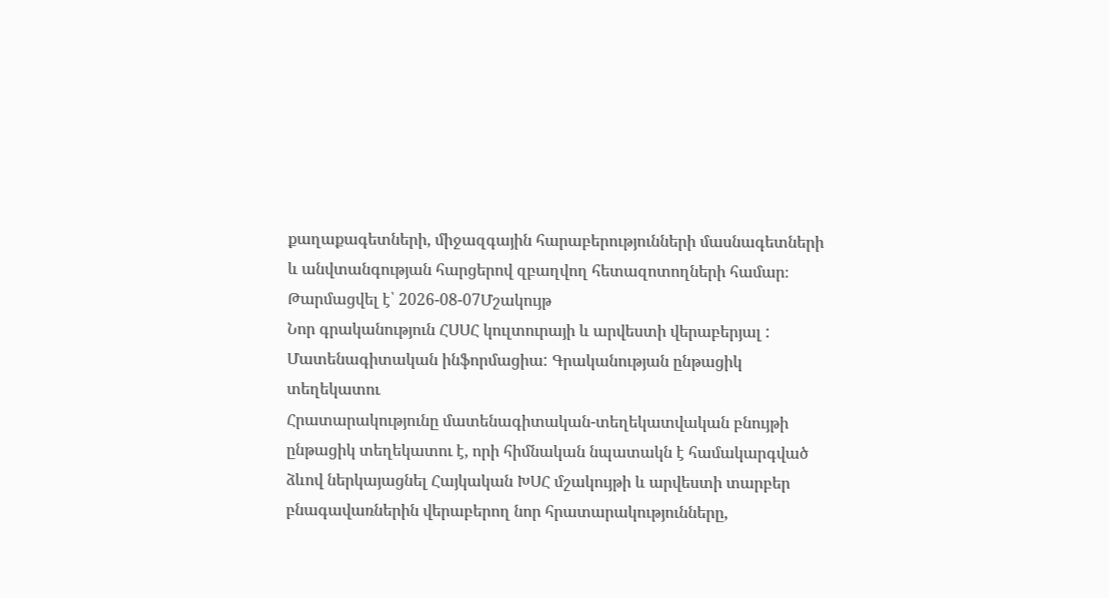քաղաքագետների, միջազգային հարաբերությունների մասնագետների և անվտանգության հարցերով զբաղվող հետազոտողների համար։
Թարմացվել է՝ 2026-08-07Մշակույթ
Նոր գրականություն ՀՍՍՀ կուլտուրայի և արվեստի վերաբերյալ : Մատենագիտական ինֆորմացիա: Գրականության ընթացիկ տեղեկատու
Հրատարակությունը մատենագիտական-տեղեկատվական բնույթի ընթացիկ տեղեկատու է, որի հիմնական նպատակն է համակարգված ձևով ներկայացնել Հայկական ԽՍՀ մշակույթի և արվեստի տարբեր բնագավառներին վերաբերող նոր հրատարակությունները,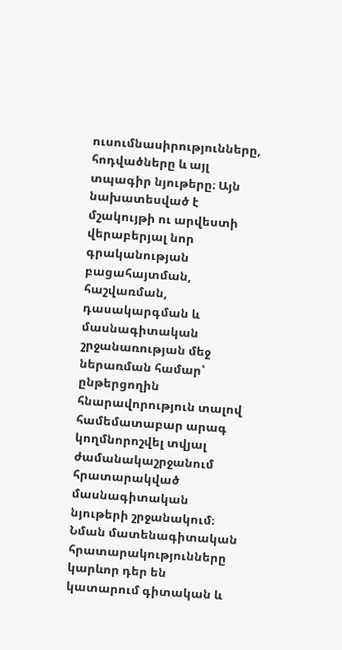ուսումնասիրությունները, հոդվածները և այլ տպագիր նյութերը։ Այն նախատեսված է մշակույթի ու արվեստի վերաբերյալ նոր գրականության բացահայտման, հաշվառման, դասակարգման և մասնագիտական շրջանառության մեջ ներառման համար՝ ընթերցողին հնարավորություն տալով համեմատաբար արագ կողմնորոշվել տվյալ ժամանակաշրջանում հրատարակված մասնագիտական նյութերի շրջանակում։ Նման մատենագիտական հրատարակությունները կարևոր դեր են կատարում գիտական և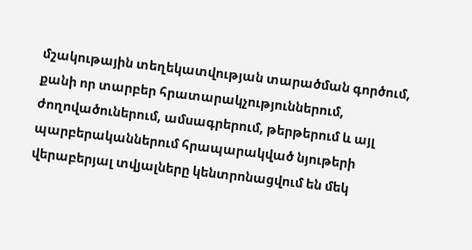մշակութային տեղեկատվության տարածման գործում, քանի որ տարբեր հրատարակչություններում, ժողովածուներում, ամսագրերում, թերթերում և այլ պարբերականներում հրապարակված նյութերի վերաբերյալ տվյալները կենտրոնացվում են մեկ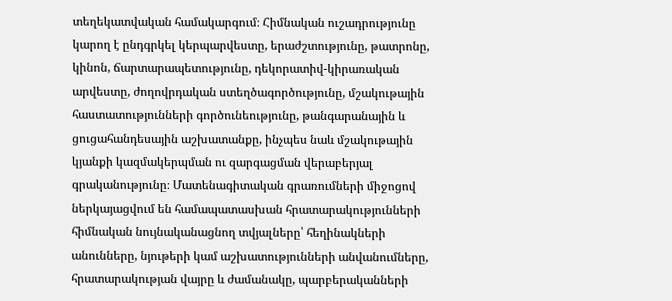տեղեկատվական համակարգում։ Հիմնական ուշադրությունը կարող է ընդգրկել կերպարվեստը, երաժշտությունը, թատրոնը, կինոն, ճարտարապետությունը, դեկորատիվ-կիրառական արվեստը, ժողովրդական ստեղծագործությունը, մշակութային հաստատությունների գործունեությունը, թանգարանային և ցուցահանդեսային աշխատանքը, ինչպես նաև մշակութային կյանքի կազմակերպման ու զարգացման վերաբերյալ գրականությունը։ Մատենագիտական գրառումների միջոցով ներկայացվում են համապատասխան հրատարակությունների հիմնական նույնականացնող տվյալները՝ հեղինակների անունները, նյութերի կամ աշխատությունների անվանումները, հրատարակության վայրը և ժամանակը, պարբերականների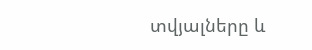տվյալները և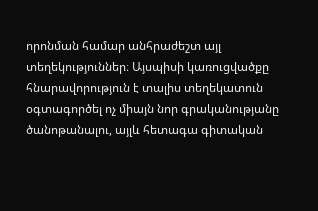որոնման համար անհրաժեշտ այլ տեղեկություններ։ Այսպիսի կառուցվածքը հնարավորություն է տալիս տեղեկատուն օգտագործել ոչ միայն նոր գրականությանը ծանոթանալու, այլև հետագա գիտական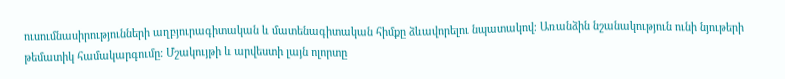ուսումնասիրությունների աղբյուրագիտական և մատենագիտական հիմքը ձևավորելու նպատակով։ Առանձին նշանակություն ունի նյութերի թեմատիկ համակարգումը։ Մշակույթի և արվեստի լայն ոլորտը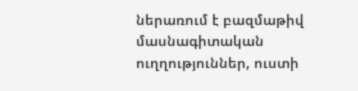ներառում է բազմաթիվ մասնագիտական ուղղություններ, ուստի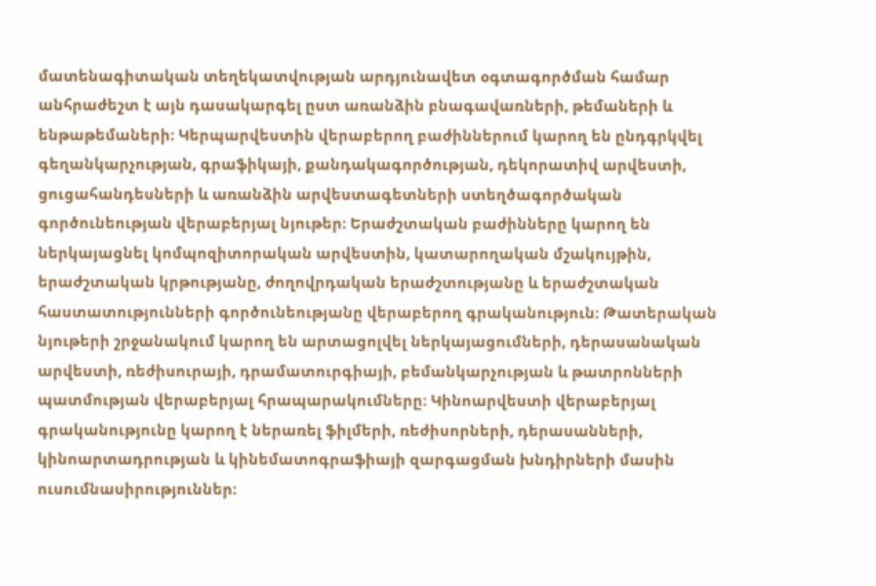մատենագիտական տեղեկատվության արդյունավետ օգտագործման համար անհրաժեշտ է այն դասակարգել ըստ առանձին բնագավառների, թեմաների և ենթաթեմաների։ Կերպարվեստին վերաբերող բաժիններում կարող են ընդգրկվել գեղանկարչության, գրաֆիկայի, քանդակագործության, դեկորատիվ արվեստի, ցուցահանդեսների և առանձին արվեստագետների ստեղծագործական գործունեության վերաբերյալ նյութեր։ Երաժշտական բաժինները կարող են ներկայացնել կոմպոզիտորական արվեստին, կատարողական մշակույթին, երաժշտական կրթությանը, ժողովրդական երաժշտությանը և երաժշտական հաստատությունների գործունեությանը վերաբերող գրականություն։ Թատերական նյութերի շրջանակում կարող են արտացոլվել ներկայացումների, դերասանական արվեստի, ռեժիսուրայի, դրամատուրգիայի, բեմանկարչության և թատրոնների պատմության վերաբերյալ հրապարակումները։ Կինոարվեստի վերաբերյալ գրականությունը կարող է ներառել ֆիլմերի, ռեժիսորների, դերասանների, կինոարտադրության և կինեմատոգրաֆիայի զարգացման խնդիրների մասին ուսումնասիրություններ։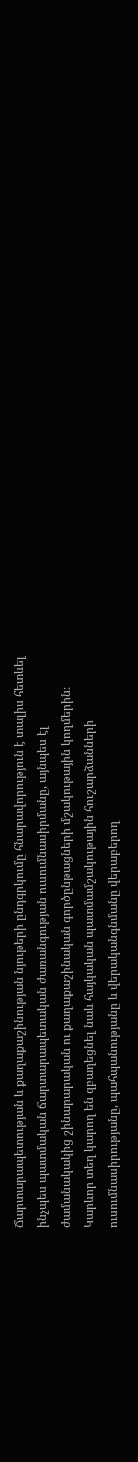Ճարտարապետության և քաղաքաշինության նյութերի ընդգրկումը հնարավորություն է տալիս հետևել ինչպես պատմական ճարտարապետական ժառանգության ուսումնասիրմանը, այնպես էլ ժամանակակից շինարարական ու քաղաքաշինական գործընթացների մշակութային կողմերին։ Կարևոր տեղ կարող են զբաղեցնել նաև հայկական պատմամշակութային հուշարձանների ուսումնասիրությանը, պահպանությանը և վերականգնմանը վերաբերող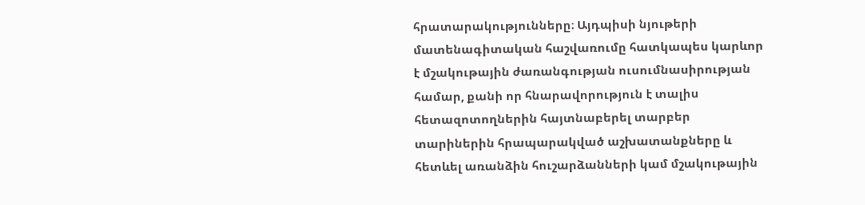հրատարակությունները։ Այդպիսի նյութերի մատենագիտական հաշվառումը հատկապես կարևոր է մշակութային ժառանգության ուսումնասիրության համար, քանի որ հնարավորություն է տալիս հետազոտողներին հայտնաբերել տարբեր տարիներին հրապարակված աշխատանքները և հետևել առանձին հուշարձանների կամ մշակութային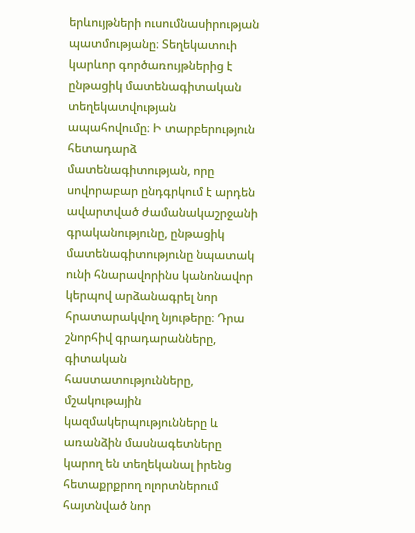երևույթների ուսումնասիրության պատմությանը։ Տեղեկատուի կարևոր գործառույթներից է ընթացիկ մատենագիտական տեղեկատվության ապահովումը։ Ի տարբերություն հետադարձ մատենագիտության, որը սովորաբար ընդգրկում է արդեն ավարտված ժամանակաշրջանի գրականությունը, ընթացիկ մատենագիտությունը նպատակ ունի հնարավորինս կանոնավոր կերպով արձանագրել նոր հրատարակվող նյութերը։ Դրա շնորհիվ գրադարանները, գիտական հաստատությունները, մշակութային կազմակերպությունները և առանձին մասնագետները կարող են տեղեկանալ իրենց հետաքրքրող ոլորտներում հայտնված նոր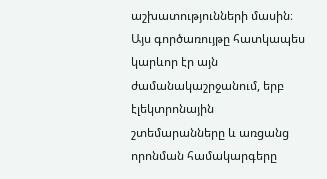աշխատությունների մասին։ Այս գործառույթը հատկապես կարևոր էր այն ժամանակաշրջանում, երբ էլեկտրոնային շտեմարանները և առցանց որոնման համակարգերը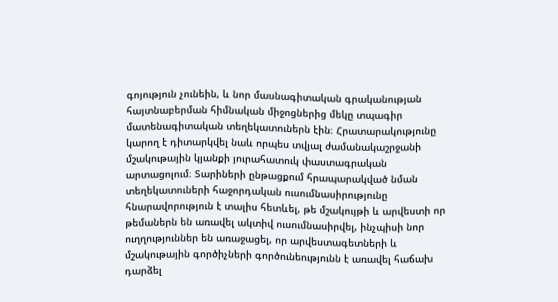գոյություն չունեին, և նոր մասնագիտական գրականության հայտնաբերման հիմնական միջոցներից մեկը տպագիր մատենագիտական տեղեկատուներն էին։ Հրատարակությունը կարող է դիտարկվել նաև որպես տվյալ ժամանակաշրջանի մշակութային կյանքի յուրահատուկ փաստագրական արտացոլում։ Տարիների ընթացքում հրապարակված նման տեղեկատուների հաջորդական ուսումնասիրությունը հնարավորություն է տալիս հետևել, թե մշակույթի և արվեստի որ թեմաներն են առավել ակտիվ ուսումնասիրվել, ինչպիսի նոր ուղղություններ են առաջացել, որ արվեստագետների և մշակութային գործիչների գործունեությունն է առավել հաճախ դարձել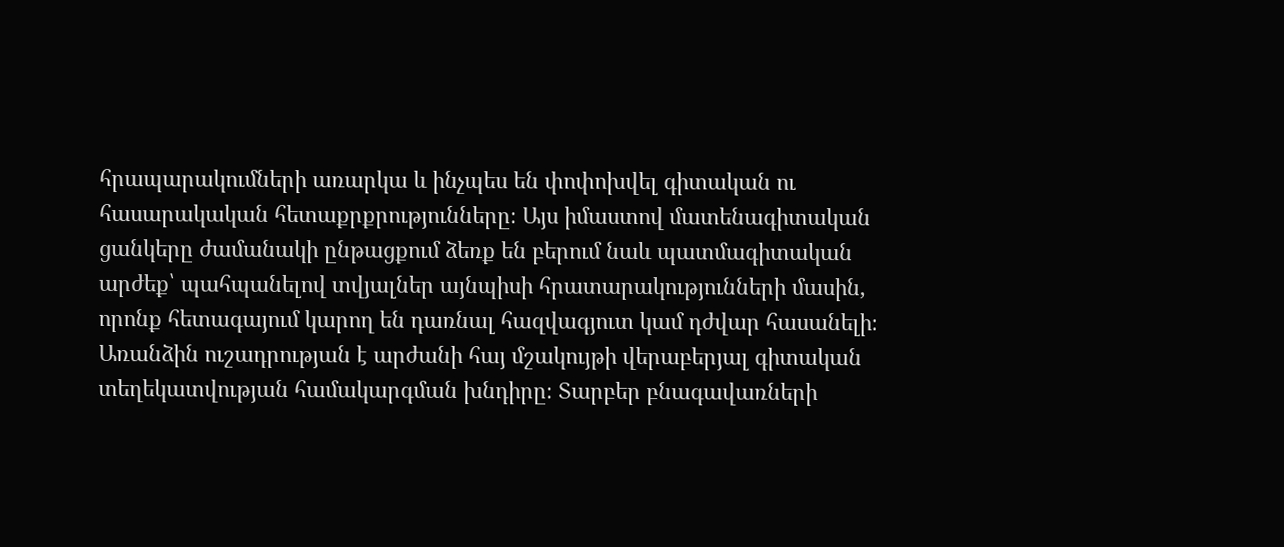հրապարակումների առարկա և ինչպես են փոփոխվել գիտական ու հասարակական հետաքրքրությունները։ Այս իմաստով մատենագիտական ցանկերը ժամանակի ընթացքում ձեռք են բերում նաև պատմագիտական արժեք՝ պահպանելով տվյալներ այնպիսի հրատարակությունների մասին, որոնք հետագայում կարող են դառնալ հազվագյուտ կամ դժվար հասանելի։ Առանձին ուշադրության է արժանի հայ մշակույթի վերաբերյալ գիտական տեղեկատվության համակարգման խնդիրը։ Տարբեր բնագավառների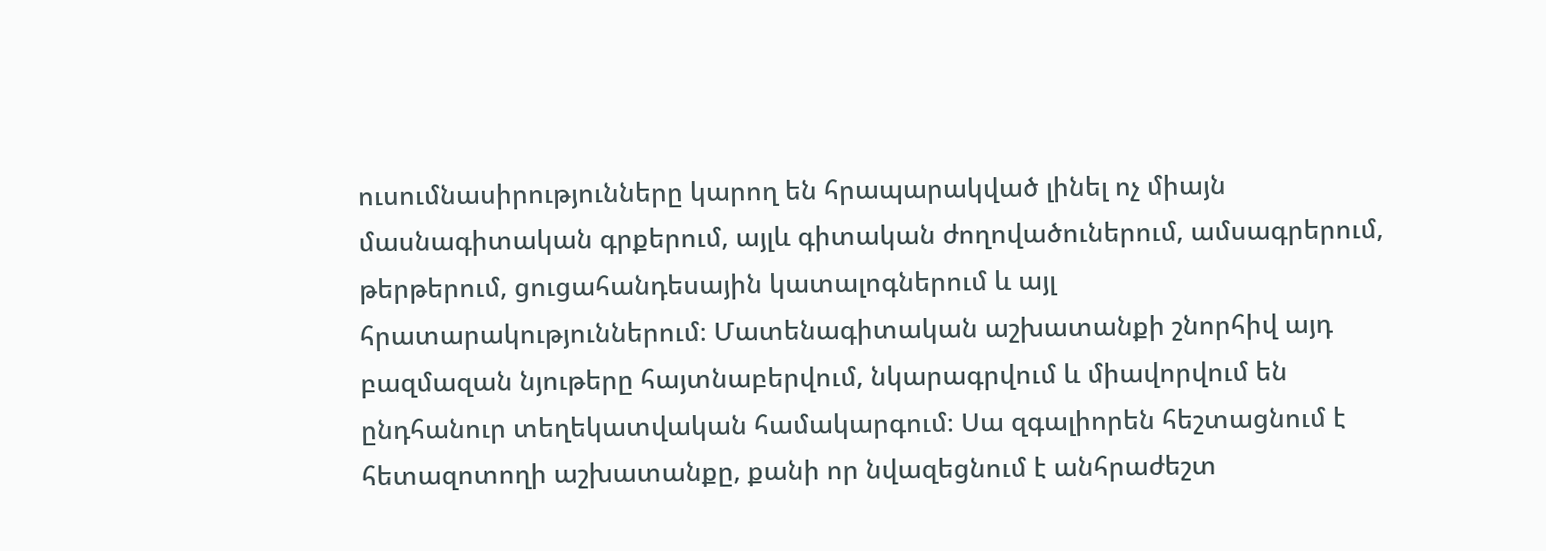ուսումնասիրությունները կարող են հրապարակված լինել ոչ միայն մասնագիտական գրքերում, այլև գիտական ժողովածուներում, ամսագրերում, թերթերում, ցուցահանդեսային կատալոգներում և այլ հրատարակություններում։ Մատենագիտական աշխատանքի շնորհիվ այդ բազմազան նյութերը հայտնաբերվում, նկարագրվում և միավորվում են ընդհանուր տեղեկատվական համակարգում։ Սա զգալիորեն հեշտացնում է հետազոտողի աշխատանքը, քանի որ նվազեցնում է անհրաժեշտ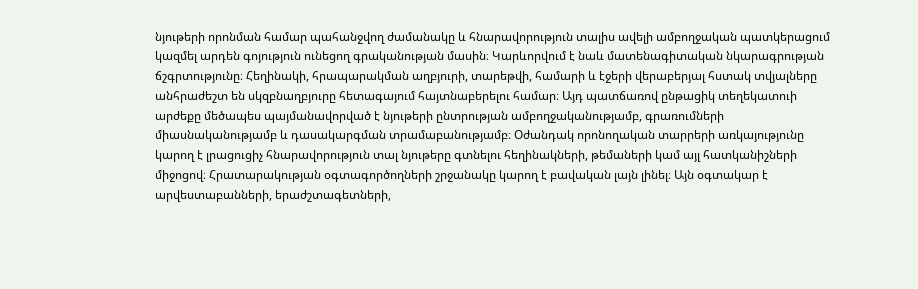նյութերի որոնման համար պահանջվող ժամանակը և հնարավորություն տալիս ավելի ամբողջական պատկերացում կազմել արդեն գոյություն ունեցող գրականության մասին։ Կարևորվում է նաև մատենագիտական նկարագրության ճշգրտությունը։ Հեղինակի, հրապարակման աղբյուրի, տարեթվի, համարի և էջերի վերաբերյալ հստակ տվյալները անհրաժեշտ են սկզբնաղբյուրը հետագայում հայտնաբերելու համար։ Այդ պատճառով ընթացիկ տեղեկատուի արժեքը մեծապես պայմանավորված է նյութերի ընտրության ամբողջականությամբ, գրառումների միասնականությամբ և դասակարգման տրամաբանությամբ։ Օժանդակ որոնողական տարրերի առկայությունը կարող է լրացուցիչ հնարավորություն տալ նյութերը գտնելու հեղինակների, թեմաների կամ այլ հատկանիշների միջոցով։ Հրատարակության օգտագործողների շրջանակը կարող է բավական լայն լինել։ Այն օգտակար է արվեստաբանների, երաժշտագետների,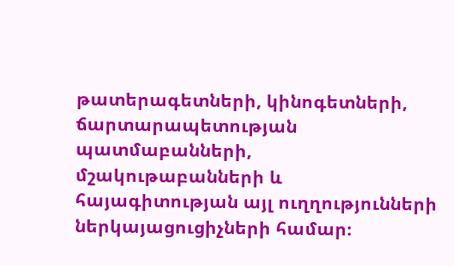թատերագետների, կինոգետների, ճարտարապետության պատմաբանների, մշակութաբանների և հայագիտության այլ ուղղությունների ներկայացուցիչների համար։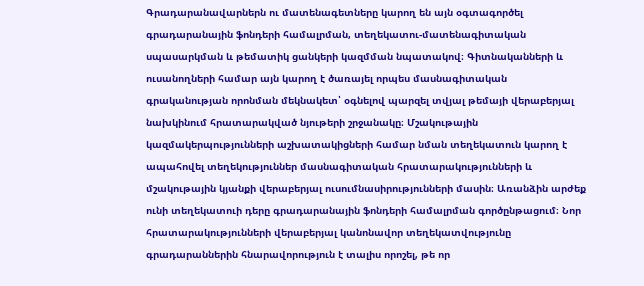Գրադարանավարներն ու մատենագետները կարող են այն օգտագործել գրադարանային ֆոնդերի համալրման, տեղեկատու-մատենագիտական սպասարկման և թեմատիկ ցանկերի կազմման նպատակով։ Գիտնականների և ուսանողների համար այն կարող է ծառայել որպես մասնագիտական գրականության որոնման մեկնակետ՝ օգնելով պարզել տվյալ թեմայի վերաբերյալ նախկինում հրատարակված նյութերի շրջանակը։ Մշակութային կազմակերպությունների աշխատակիցների համար նման տեղեկատուն կարող է ապահովել տեղեկություններ մասնագիտական հրատարակությունների և մշակութային կյանքի վերաբերյալ ուսումնասիրությունների մասին։ Առանձին արժեք ունի տեղեկատուի դերը գրադարանային ֆոնդերի համալրման գործընթացում։ Նոր հրատարակությունների վերաբերյալ կանոնավոր տեղեկատվությունը գրադարաններին հնարավորություն է տալիս որոշել, թե որ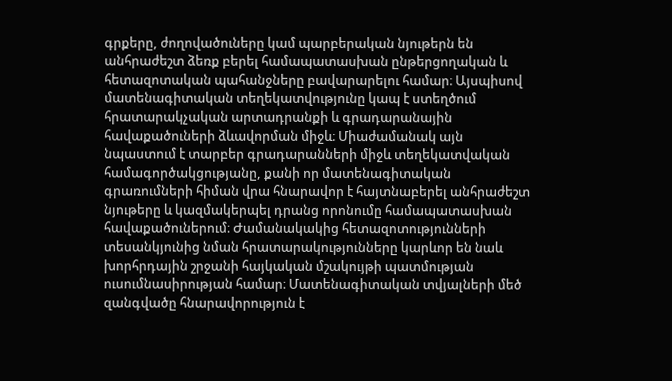գրքերը, ժողովածուները կամ պարբերական նյութերն են անհրաժեշտ ձեռք բերել համապատասխան ընթերցողական և հետազոտական պահանջները բավարարելու համար։ Այսպիսով մատենագիտական տեղեկատվությունը կապ է ստեղծում հրատարակչական արտադրանքի և գրադարանային հավաքածուների ձևավորման միջև։ Միաժամանակ այն նպաստում է տարբեր գրադարանների միջև տեղեկատվական համագործակցությանը, քանի որ մատենագիտական գրառումների հիման վրա հնարավոր է հայտնաբերել անհրաժեշտ նյութերը և կազմակերպել դրանց որոնումը համապատասխան հավաքածուներում։ Ժամանակակից հետազոտությունների տեսանկյունից նման հրատարակությունները կարևոր են նաև խորհրդային շրջանի հայկական մշակույթի պատմության ուսումնասիրության համար։ Մատենագիտական տվյալների մեծ զանգվածը հնարավորություն է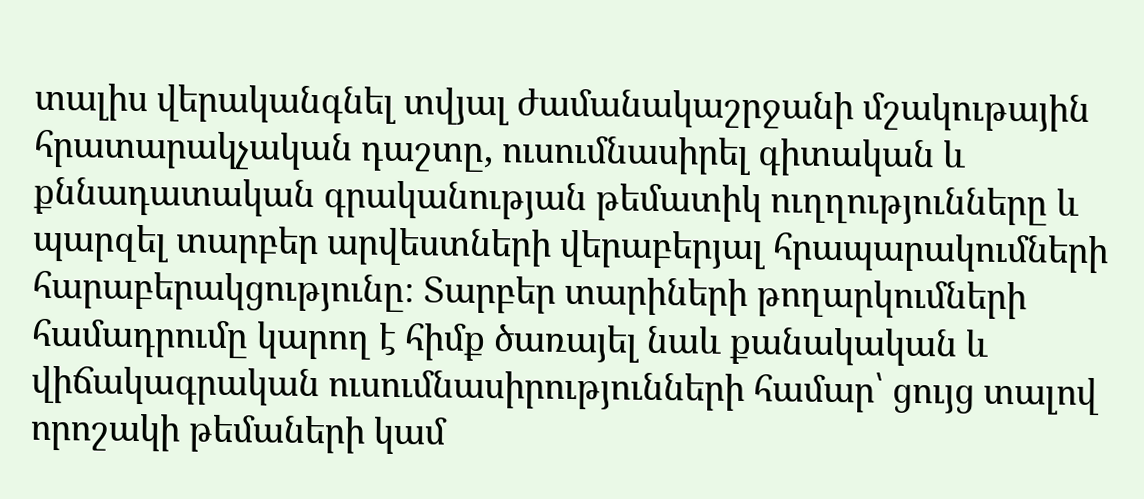տալիս վերականգնել տվյալ ժամանակաշրջանի մշակութային հրատարակչական դաշտը, ուսումնասիրել գիտական և քննադատական գրականության թեմատիկ ուղղությունները և պարզել տարբեր արվեստների վերաբերյալ հրապարակումների հարաբերակցությունը։ Տարբեր տարիների թողարկումների համադրումը կարող է հիմք ծառայել նաև քանակական և վիճակագրական ուսումնասիրությունների համար՝ ցույց տալով որոշակի թեմաների կամ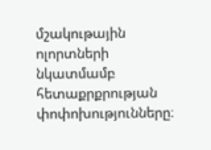մշակութային ոլորտների նկատմամբ հետաքրքրության փոփոխությունները։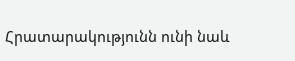Հրատարակությունն ունի նաև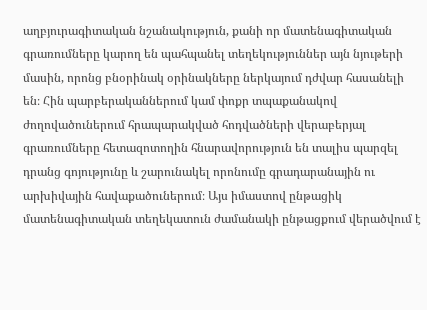աղբյուրագիտական նշանակություն, քանի որ մատենագիտական գրառումները կարող են պահպանել տեղեկություններ այն նյութերի մասին, որոնց բնօրինակ օրինակները ներկայում դժվար հասանելի են։ Հին պարբերականներում կամ փոքր տպաքանակով ժողովածուներում հրապարակված հոդվածների վերաբերյալ գրառումները հետազոտողին հնարավորություն են տալիս պարզել դրանց գոյությունը և շարունակել որոնումը գրադարանային ու արխիվային հավաքածուներում։ Այս իմաստով ընթացիկ մատենագիտական տեղեկատուն ժամանակի ընթացքում վերածվում է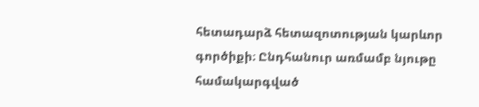հետադարձ հետազոտության կարևոր գործիքի։ Ընդհանուր առմամբ նյութը համակարգված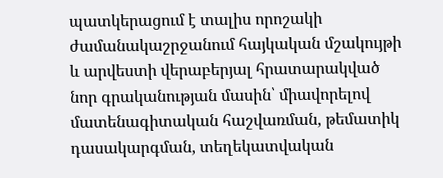պատկերացում է տալիս որոշակի ժամանակաշրջանում հայկական մշակույթի և արվեստի վերաբերյալ հրատարակված նոր գրականության մասին՝ միավորելով մատենագիտական հաշվառման, թեմատիկ դասակարգման, տեղեկատվական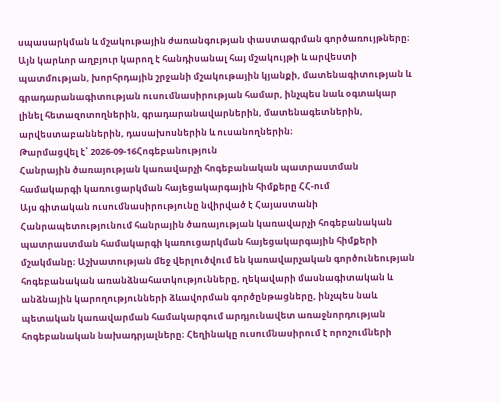սպասարկման և մշակութային ժառանգության փաստագրման գործառույթները։ Այն կարևոր աղբյուր կարող է հանդիսանալ հայ մշակույթի և արվեստի պատմության, խորհրդային շրջանի մշակութային կյանքի, մատենագիտության և գրադարանագիտության ուսումնասիրության համար, ինչպես նաև օգտակար լինել հետազոտողներին, գրադարանավարներին, մատենագետներին, արվեստաբաններին, դասախոսներին և ուսանողներին։
Թարմացվել է՝ 2026-09-16Հոգեբանություն
Հանրային ծառայության կառավարչի հոգեբանական պատրաստման համակարգի կառուցարկման հայեցակարգային հիմքերը ՀՀ-ում
Այս գիտական ուսումնասիրությունը նվիրված է Հայաստանի Հանրապետությունում հանրային ծառայության կառավարչի հոգեբանական պատրաստման համակարգի կառուցարկման հայեցակարգային հիմքերի մշակմանը։ Աշխատության մեջ վերլուծվում են կառավարչական գործունեության հոգեբանական առանձնահատկությունները, ղեկավարի մասնագիտական և անձնային կարողությունների ձևավորման գործընթացները, ինչպես նաև պետական կառավարման համակարգում արդյունավետ առաջնորդության հոգեբանական նախադրյալները։ Հեղինակը ուսումնասիրում է որոշումների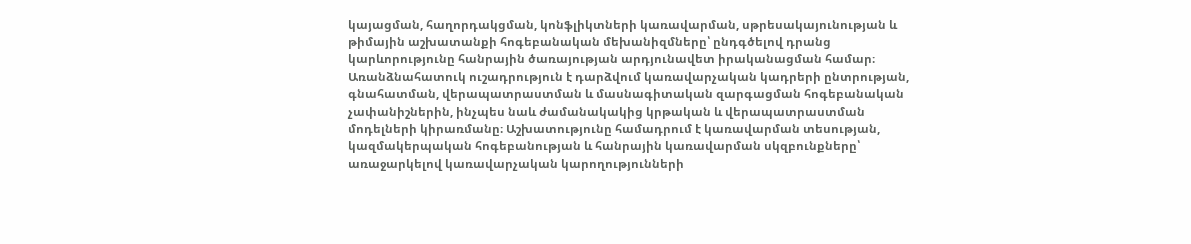կայացման, հաղորդակցման, կոնֆլիկտների կառավարման, սթրեսակայունության և թիմային աշխատանքի հոգեբանական մեխանիզմները՝ ընդգծելով դրանց կարևորությունը հանրային ծառայության արդյունավետ իրականացման համար։ Առանձնահատուկ ուշադրություն է դարձվում կառավարչական կադրերի ընտրության, գնահատման, վերապատրաստման և մասնագիտական զարգացման հոգեբանական չափանիշներին, ինչպես նաև ժամանակակից կրթական և վերապատրաստման մոդելների կիրառմանը։ Աշխատությունը համադրում է կառավարման տեսության, կազմակերպական հոգեբանության և հանրային կառավարման սկզբունքները՝ առաջարկելով կառավարչական կարողությունների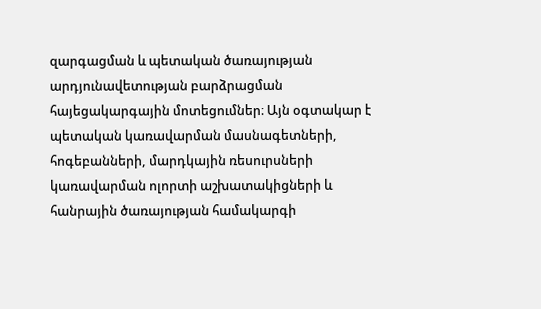զարգացման և պետական ծառայության արդյունավետության բարձրացման հայեցակարգային մոտեցումներ։ Այն օգտակար է պետական կառավարման մասնագետների, հոգեբանների, մարդկային ռեսուրսների կառավարման ոլորտի աշխատակիցների և հանրային ծառայության համակարգի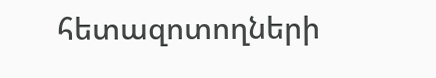հետազոտողների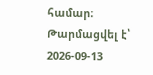համար։
Թարմացվել է՝ 2026-09-13